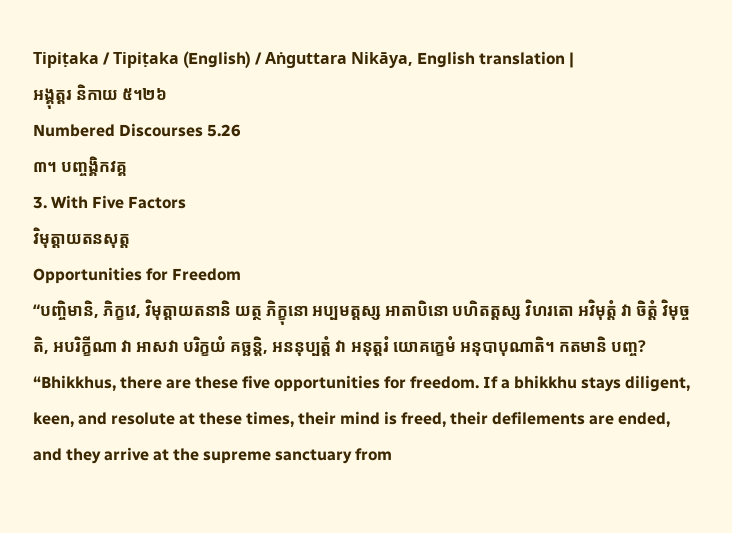Tipiṭaka / Tipiṭaka (English) / Aṅguttara Nikāya, English translation |
អង្គុត្តរ និកាយ ៥។២៦
Numbered Discourses 5.26
៣។ បញ្ចង្គិកវគ្គ
3. With Five Factors
វិមុត្តាយតនសុត្ត
Opportunities for Freedom
“បញ្ចិមានិ, ភិក្ខវេ, វិមុត្តាយតនានិ យត្ថ ភិក្ខុនោ អប្បមត្តស្ស អាតាបិនោ បហិតត្តស្ស វិហរតោ អវិមុត្តំ វា ចិត្តំ វិមុច្ចតិ, អបរិក្ខីណា វា អាសវា បរិក្ខយំ គច្ឆន្តិ, អននុប្បត្តំ វា អនុត្តរំ យោគក្ខេមំ អនុបាបុណាតិ។ កតមានិ បញ្ច?
“Bhikkhus, there are these five opportunities for freedom. If a bhikkhu stays diligent, keen, and resolute at these times, their mind is freed, their defilements are ended, and they arrive at the supreme sanctuary from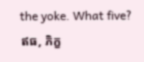the yoke. What five?
ឥធ, ភិក្ខ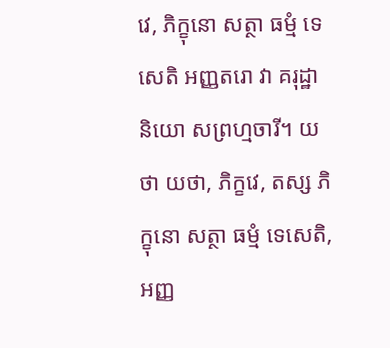វេ, ភិក្ខុនោ សត្ថា ធម្មំ ទេសេតិ អញ្ញតរោ វា គរុដ្ឋានិយោ សព្រហ្មចារី។ យថា យថា, ភិក្ខវេ, តស្ស ភិក្ខុនោ សត្ថា ធម្មំ ទេសេតិ, អញ្ញ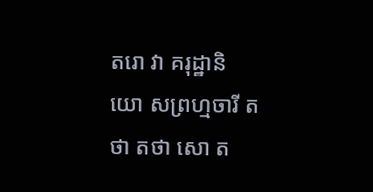តរោ វា គរុដ្ឋានិយោ សព្រហ្មចារី តថា តថា សោ ត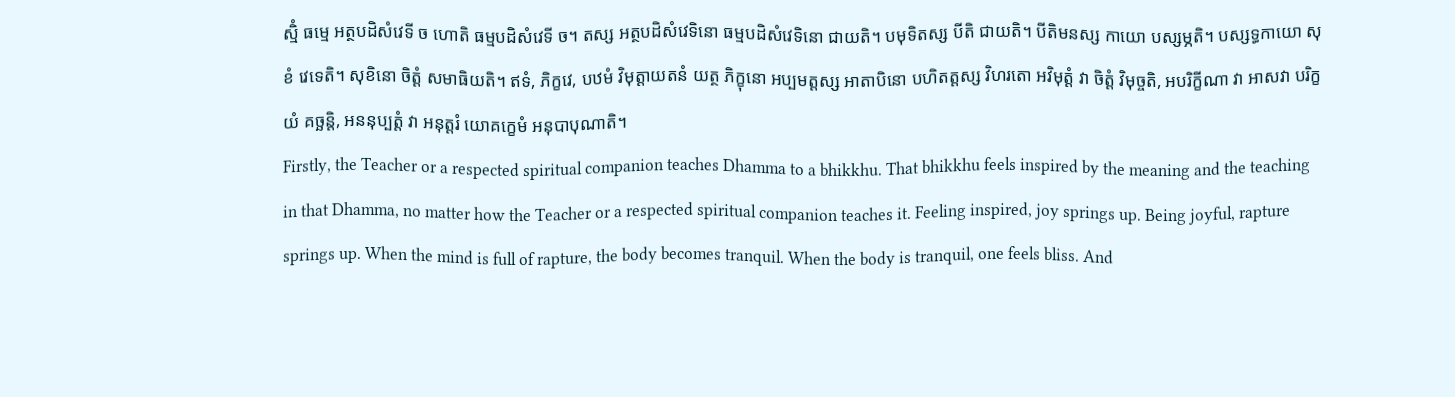ស្មិំ ធម្មេ អត្ថបដិសំវេទី ច ហោតិ ធម្មបដិសំវេទី ច។ តស្ស អត្ថបដិសំវេទិនោ ធម្មបដិសំវេទិនោ ជាយតិ។ បមុទិតស្ស បីតិ ជាយតិ។ បីតិមនស្ស កាយោ បស្សម្ភតិ។ បស្សទ្ធកាយោ សុខំ វេទេតិ។ សុខិនោ ចិត្តំ សមាធិយតិ។ ឥទំ, ភិក្ខវេ, បឋមំ វិមុត្តាយតនំ យត្ថ ភិក្ខុនោ អប្បមត្តស្ស អាតាបិនោ បហិតត្តស្ស វិហរតោ អវិមុត្តំ វា ចិត្តំ វិមុច្ចតិ, អបរិក្ខីណា វា អាសវា បរិក្ខយំ គច្ឆន្តិ, អននុប្បត្តំ វា អនុត្តរំ យោគក្ខេមំ អនុបាបុណាតិ។
Firstly, the Teacher or a respected spiritual companion teaches Dhamma to a bhikkhu. That bhikkhu feels inspired by the meaning and the teaching in that Dhamma, no matter how the Teacher or a respected spiritual companion teaches it. Feeling inspired, joy springs up. Being joyful, rapture springs up. When the mind is full of rapture, the body becomes tranquil. When the body is tranquil, one feels bliss. And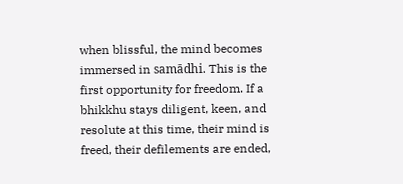when blissful, the mind becomes immersed in samādhi. This is the first opportunity for freedom. If a bhikkhu stays diligent, keen, and resolute at this time, their mind is freed, their defilements are ended,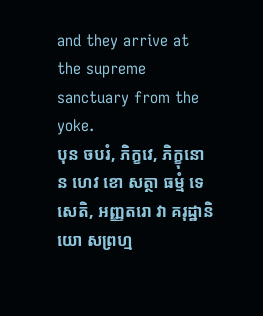and they arrive at the supreme sanctuary from the yoke.
បុន ចបរំ, ភិក្ខវេ, ភិក្ខុនោ ន ហេវ ខោ សត្ថា ធម្មំ ទេសេតិ, អញ្ញតរោ វា គរុដ្ឋានិយោ សព្រហ្ម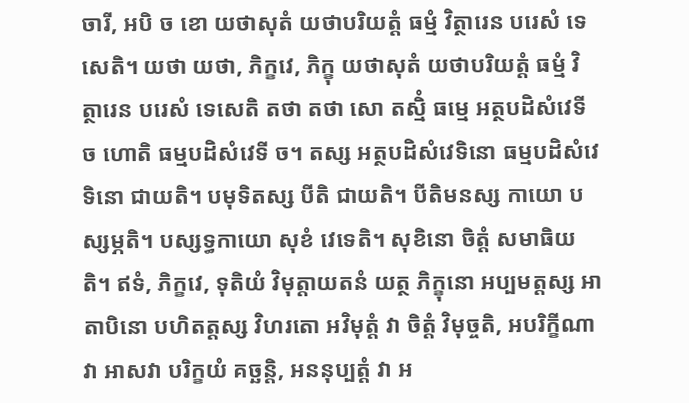ចារី, អបិ ច ខោ យថាសុតំ យថាបរិយត្តំ ធម្មំ វិត្ថារេន បរេសំ ទេសេតិ។ យថា យថា, ភិក្ខវេ, ភិក្ខុ យថាសុតំ យថាបរិយត្តំ ធម្មំ វិត្ថារេន បរេសំ ទេសេតិ តថា តថា សោ តស្មិំ ធម្មេ អត្ថបដិសំវេទី ច ហោតិ ធម្មបដិសំវេទី ច។ តស្ស អត្ថបដិសំវេទិនោ ធម្មបដិសំវេទិនោ ជាយតិ។ បមុទិតស្ស បីតិ ជាយតិ។ បីតិមនស្ស កាយោ បស្សម្ភតិ។ បស្សទ្ធកាយោ សុខំ វេទេតិ។ សុខិនោ ចិត្តំ សមាធិយតិ។ ឥទំ, ភិក្ខវេ, ទុតិយំ វិមុត្តាយតនំ យត្ថ ភិក្ខុនោ អប្បមត្តស្ស អាតាបិនោ បហិតត្តស្ស វិហរតោ អវិមុត្តំ វា ចិត្តំ វិមុច្ចតិ, អបរិក្ខីណា វា អាសវា បរិក្ខយំ គច្ឆន្តិ, អននុប្បត្តំ វា អ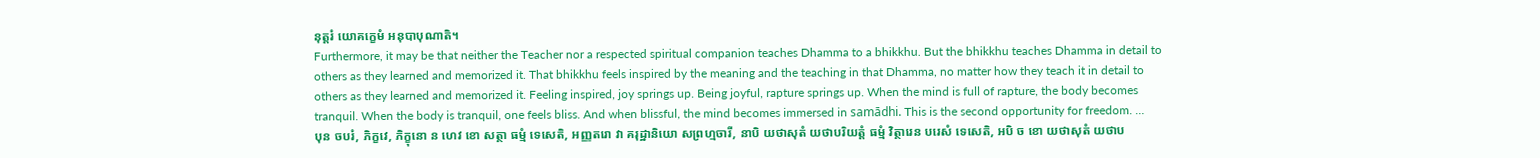នុត្តរំ យោគក្ខេមំ អនុបាបុណាតិ។
Furthermore, it may be that neither the Teacher nor a respected spiritual companion teaches Dhamma to a bhikkhu. But the bhikkhu teaches Dhamma in detail to others as they learned and memorized it. That bhikkhu feels inspired by the meaning and the teaching in that Dhamma, no matter how they teach it in detail to others as they learned and memorized it. Feeling inspired, joy springs up. Being joyful, rapture springs up. When the mind is full of rapture, the body becomes tranquil. When the body is tranquil, one feels bliss. And when blissful, the mind becomes immersed in samādhi. This is the second opportunity for freedom. …
បុន ចបរំ, ភិក្ខវេ, ភិក្ខុនោ ន ហេវ ខោ សត្ថា ធម្មំ ទេសេតិ, អញ្ញតរោ វា គរុដ្ឋានិយោ សព្រហ្មចារី, នាបិ យថាសុតំ យថាបរិយត្តំ ធម្មំ វិត្ថារេន បរេសំ ទេសេតិ, អបិ ច ខោ យថាសុតំ យថាប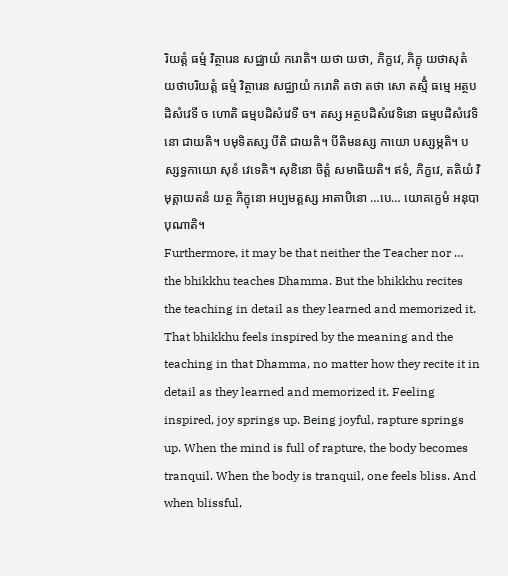រិយត្តំ ធម្មំ វិត្ថារេន សជ្ឈាយំ ករោតិ។ យថា យថា, ភិក្ខវេ, ភិក្ខុ យថាសុតំ យថាបរិយត្តំ ធម្មំ វិត្ថារេន សជ្ឈាយំ ករោតិ តថា តថា សោ តស្មិំ ធម្មេ អត្ថបដិសំវេទី ច ហោតិ ធម្មបដិសំវេទី ច។ តស្ស អត្ថបដិសំវេទិនោ ធម្មបដិសំវេទិនោ ជាយតិ។ បមុទិតស្ស បីតិ ជាយតិ។ បីតិមនស្ស កាយោ បស្សម្ភតិ។ បស្សទ្ធកាយោ សុខំ វេទេតិ។ សុខិនោ ចិត្តំ សមាធិយតិ។ ឥទំ, ភិក្ខវេ, តតិយំ វិមុត្តាយតនំ យត្ថ ភិក្ខុនោ អប្បមត្តស្ស អាតាបិនោ …បេ… យោគក្ខេមំ អនុបាបុណាតិ។
Furthermore, it may be that neither the Teacher nor … the bhikkhu teaches Dhamma. But the bhikkhu recites the teaching in detail as they learned and memorized it. That bhikkhu feels inspired by the meaning and the teaching in that Dhamma, no matter how they recite it in detail as they learned and memorized it. Feeling inspired, joy springs up. Being joyful, rapture springs up. When the mind is full of rapture, the body becomes tranquil. When the body is tranquil, one feels bliss. And when blissful,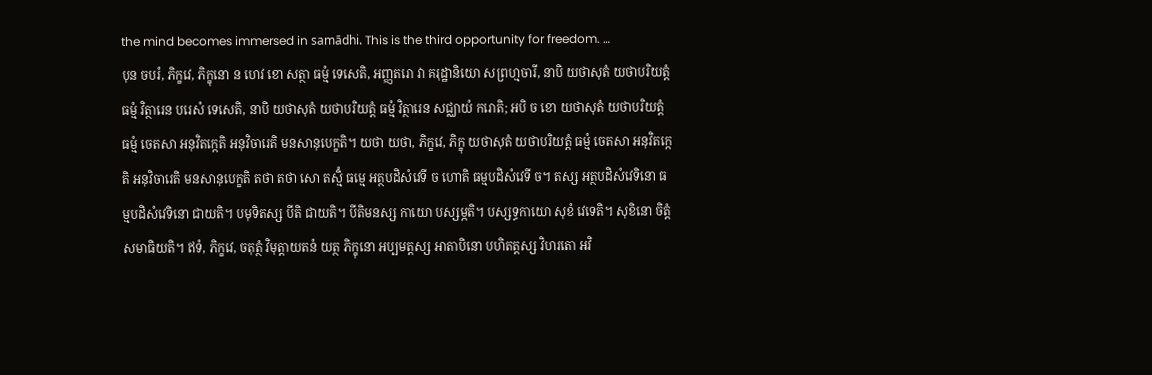the mind becomes immersed in samādhi. This is the third opportunity for freedom. …
បុន ចបរំ, ភិក្ខវេ, ភិក្ខុនោ ន ហេវ ខោ សត្ថា ធម្មំ ទេសេតិ, អញ្ញតរោ វា គរុដ្ឋានិយោ សព្រហ្មចារី, នាបិ យថាសុតំ យថាបរិយត្តំ ធម្មំ វិត្ថារេន បរេសំ ទេសេតិ, នាបិ យថាសុតំ យថាបរិយត្តំ ធម្មំ វិត្ថារេន សជ្ឈាយំ ករោតិ; អបិ ច ខោ យថាសុតំ យថាបរិយត្តំ ធម្មំ ចេតសា អនុវិតក្កេតិ អនុវិចារេតិ មនសានុបេក្ខតិ។ យថា យថា, ភិក្ខវេ, ភិក្ខុ យថាសុតំ យថាបរិយត្តំ ធម្មំ ចេតសា អនុវិតក្កេតិ អនុវិចារេតិ មនសានុបេក្ខតិ តថា តថា សោ តស្មិំ ធម្មេ អត្ថបដិសំវេទី ច ហោតិ ធម្មបដិសំវេទី ច។ តស្ស អត្ថបដិសំវេទិនោ ធម្មបដិសំវេទិនោ ជាយតិ។ បមុទិតស្ស បីតិ ជាយតិ។ បីតិមនស្ស កាយោ បស្សម្ភតិ។ បស្សទ្ធកាយោ សុខំ វេទេតិ។ សុខិនោ ចិត្តំ សមាធិយតិ។ ឥទំ, ភិក្ខវេ, ចតុត្ថំ វិមុត្តាយតនំ យត្ថ ភិក្ខុនោ អប្បមត្តស្ស អាតាបិនោ បហិតត្តស្ស វិហរតោ អវិ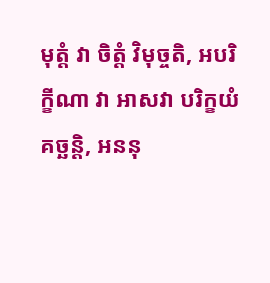មុត្តំ វា ចិត្តំ វិមុច្ចតិ, អបរិក្ខីណា វា អាសវា បរិក្ខយំ គច្ឆន្តិ, អននុ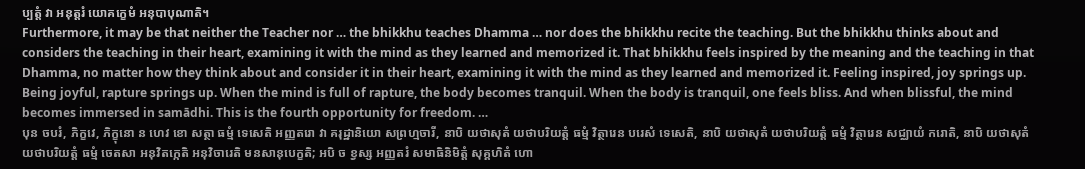ប្បត្តំ វា អនុត្តរំ យោគក្ខេមំ អនុបាបុណាតិ។
Furthermore, it may be that neither the Teacher nor … the bhikkhu teaches Dhamma … nor does the bhikkhu recite the teaching. But the bhikkhu thinks about and considers the teaching in their heart, examining it with the mind as they learned and memorized it. That bhikkhu feels inspired by the meaning and the teaching in that Dhamma, no matter how they think about and consider it in their heart, examining it with the mind as they learned and memorized it. Feeling inspired, joy springs up. Being joyful, rapture springs up. When the mind is full of rapture, the body becomes tranquil. When the body is tranquil, one feels bliss. And when blissful, the mind becomes immersed in samādhi. This is the fourth opportunity for freedom. …
បុន ចបរំ, ភិក្ខវេ, ភិក្ខុនោ ន ហេវ ខោ សត្ថា ធម្មំ ទេសេតិ អញ្ញតរោ វា គរុដ្ឋានិយោ សព្រហ្មចារី, នាបិ យថាសុតំ យថាបរិយត្តំ ធម្មំ វិត្ថារេន បរេសំ ទេសេតិ, នាបិ យថាសុតំ យថាបរិយត្តំ ធម្មំ វិត្ថារេន សជ្ឈាយំ ករោតិ, នាបិ យថាសុតំ យថាបរិយត្តំ ធម្មំ ចេតសា អនុវិតក្កេតិ អនុវិចារេតិ មនសានុបេក្ខតិ; អបិ ច ខ្វស្ស អញ្ញតរំ សមាធិនិមិត្តំ សុគ្គហិតំ ហោ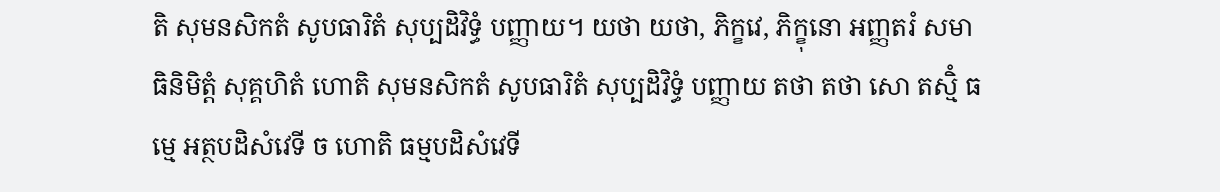តិ សុមនសិកតំ សូបធារិតំ សុប្បដិវិទ្ធំ បញ្ញាយ។ យថា យថា, ភិក្ខវេ, ភិក្ខុនោ អញ្ញតរំ សមាធិនិមិត្តំ សុគ្គហិតំ ហោតិ សុមនសិកតំ សូបធារិតំ សុប្បដិវិទ្ធំ បញ្ញាយ តថា តថា សោ តស្មិំ ធម្មេ អត្ថបដិសំវេទី ច ហោតិ ធម្មបដិសំវេទី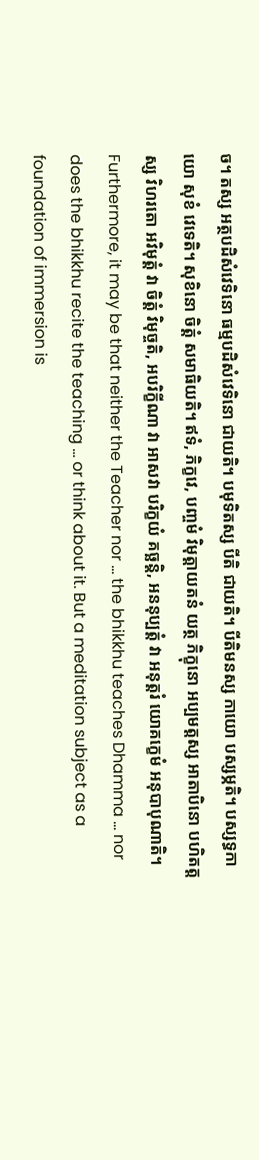ច។ តស្ស អត្ថបដិសំវេទិនោ ធម្មបដិសំវេទិនោ ជាយតិ។ បមុទិតស្ស បីតិ ជាយតិ។ បីតិមនស្ស កាយោ បស្សម្ភតិ។ បស្សទ្ធកាយោ សុខំ វេទេតិ។ សុខិនោ ចិត្តំ សមាធិយតិ។ ឥទំ, ភិក្ខវេ, បញ្ចមំ វិមុត្តាយតនំ យត្ថ ភិក្ខុនោ អប្បមត្តស្ស អាតាបិនោ បហិតត្តស្ស វិហរតោ អវិមុត្តំ វា ចិត្តំ វិមុច្ចតិ, អបរិក្ខីណា វា អាសវា បរិក្ខយំ គច្ឆន្តិ, អននុប្បត្តំ វា អនុត្តរំ យោគក្ខេមំ អនុបាបុណាតិ។
Furthermore, it may be that neither the Teacher nor … the bhikkhu teaches Dhamma … nor does the bhikkhu recite the teaching … or think about it. But a meditation subject as a foundation of immersion is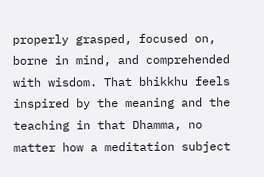properly grasped, focused on, borne in mind, and comprehended with wisdom. That bhikkhu feels inspired by the meaning and the teaching in that Dhamma, no matter how a meditation subject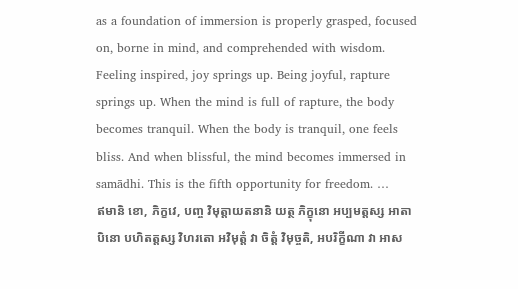as a foundation of immersion is properly grasped, focused on, borne in mind, and comprehended with wisdom. Feeling inspired, joy springs up. Being joyful, rapture springs up. When the mind is full of rapture, the body becomes tranquil. When the body is tranquil, one feels bliss. And when blissful, the mind becomes immersed in samādhi. This is the fifth opportunity for freedom. …
ឥមានិ ខោ, ភិក្ខវេ, បញ្ច វិមុត្តាយតនានិ យត្ថ ភិក្ខុនោ អប្បមត្តស្ស អាតាបិនោ បហិតត្តស្ស វិហរតោ អវិមុត្តំ វា ចិត្តំ វិមុច្ចតិ, អបរិក្ខីណា វា អាស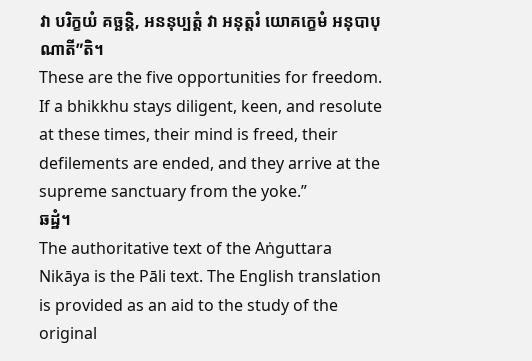វា បរិក្ខយំ គច្ឆន្តិ, អននុប្បត្តំ វា អនុត្តរំ យោគក្ខេមំ អនុបាបុណាតី”តិ។
These are the five opportunities for freedom. If a bhikkhu stays diligent, keen, and resolute at these times, their mind is freed, their defilements are ended, and they arrive at the supreme sanctuary from the yoke.”
ឆដ្ឋំ។
The authoritative text of the Aṅguttara Nikāya is the Pāli text. The English translation is provided as an aid to the study of the original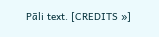Pāli text. [CREDITS »]